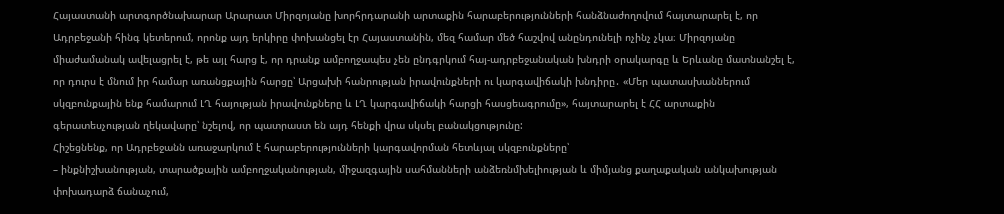Հայաստանի արտգործնախարար Արարատ Միրզոյանը խորհրդարանի արտաքին հարաբերությունների հանձնաժողովում հայտարարել է, որ Ադրբեջանի հինգ կետերում, որոնք այդ երկիրը փոխանցել էր Հայաստանին, մեզ համար մեծ հաշվով անընդունելի ոչինչ չկա։ Միրզոյանը միաժամանակ ավելացրել է, թե այլ հարց է, որ դրանք ամբողջապես չեն ընդգրկում հայ-ադրբեջանական խնդրի օրակարգը և Երևանը մատնանշել է, որ դուրս է մնում իր համար առանցքային հարցը՝ Արցախի հանրության իրավունքների ու կարգավիճակի խնդիրը․ «Մեր պատասխաններում սկզբունքային ենք համարում ԼՂ հայության իրավունքները և ԼՂ կարգավիճակի հարցի հասցեագրումը», հայտարարել է ՀՀ արտաքին գերատեսչության ղեկավարը՝ նշելով, որ պատրաստ են այդ հենքի վրա սկսել բանակցությունը:
Հիշեցնենք, որ Ադրբեջանն առաջարկում է հարաբերությունների կարգավորման հետևյալ սկզբունքները՝
– ինքնիշխանության, տարածքային ամբողջականության, միջազգային սահմանների անձեռնմխելիության և միմյանց քաղաքական անկախության փոխադարձ ճանաչում,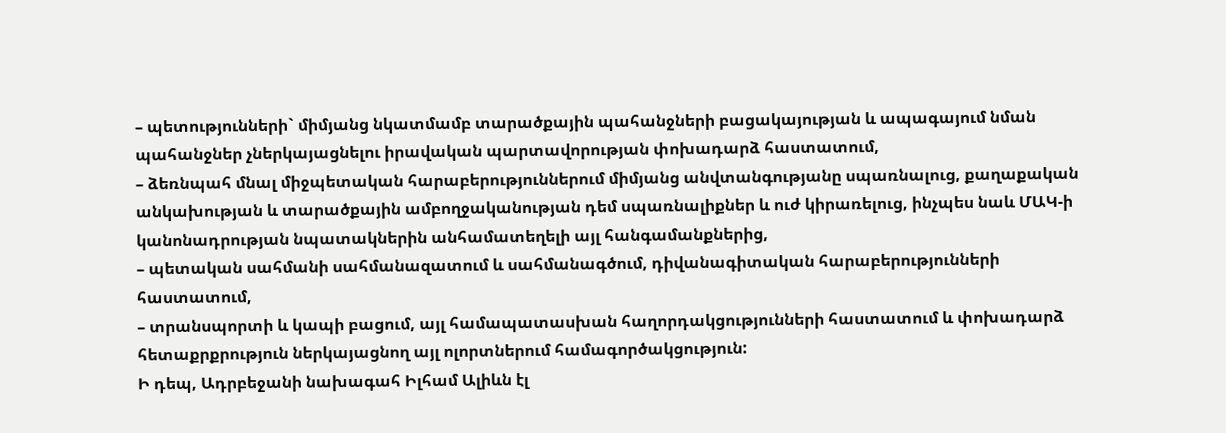– պետությունների` միմյանց նկատմամբ տարածքային պահանջների բացակայության և ապագայում նման պահանջներ չներկայացնելու իրավական պարտավորության փոխադարձ հաստատում,
– ձեռնպահ մնալ միջպետական հարաբերություններում միմյանց անվտանգությանը սպառնալուց, քաղաքական անկախության և տարածքային ամբողջականության դեմ սպառնալիքներ և ուժ կիրառելուց, ինչպես նաև ՄԱԿ-ի կանոնադրության նպատակներին անհամատեղելի այլ հանգամանքներից,
– պետական սահմանի սահմանազատում և սահմանագծում, դիվանագիտական հարաբերությունների հաստատում,
– տրանսպորտի և կապի բացում, այլ համապատասխան հաղորդակցությունների հաստատում և փոխադարձ հետաքրքրություն ներկայացնող այլ ոլորտներում համագործակցություն:
Ի դեպ, Ադրբեջանի նախագահ Իլհամ Ալիևն էլ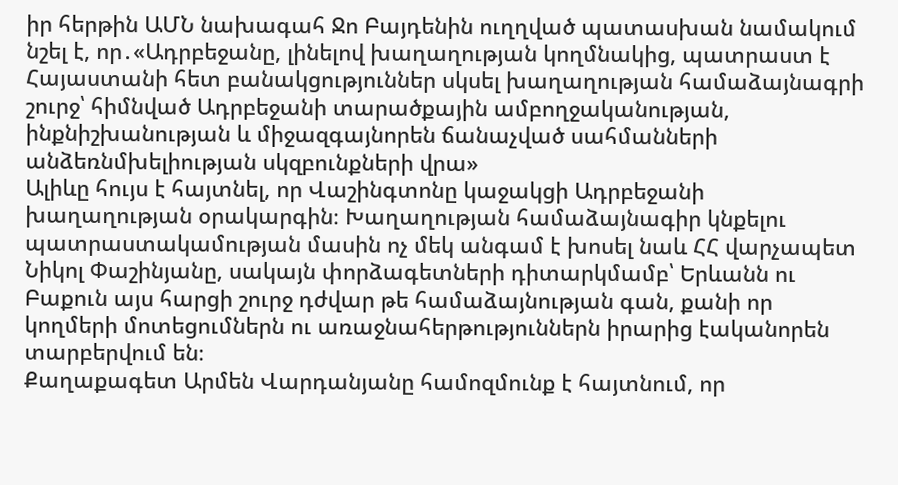իր հերթին ԱՄՆ նախագահ Ջո Բայդենին ուղղված պատասխան նամակում նշել է, որ․«Ադրբեջանը, լինելով խաղաղության կողմնակից, պատրաստ է Հայաստանի հետ բանակցություններ սկսել խաղաղության համաձայնագրի շուրջ՝ հիմնված Ադրբեջանի տարածքային ամբողջականության, ինքնիշխանության և միջազգայնորեն ճանաչված սահմանների անձեռնմխելիության սկզբունքների վրա»
Ալիևը հույս է հայտնել, որ Վաշինգտոնը կաջակցի Ադրբեջանի խաղաղության օրակարգին։ Խաղաղության համաձայնագիր կնքելու պատրաստակամության մասին ոչ մեկ անգամ է խոսել նաև ՀՀ վարչապետ Նիկոլ Փաշինյանը, սակայն փորձագետների դիտարկմամբ՝ Երևանն ու Բաքուն այս հարցի շուրջ դժվար թե համաձայնության գան, քանի որ կողմերի մոտեցումներն ու առաջնահերթություններն իրարից էականորեն տարբերվում են։
Քաղաքագետ Արմեն Վարդանյանը համոզմունք է հայտնում, որ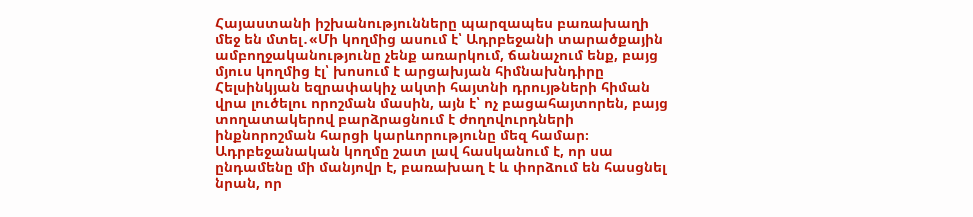Հայաստանի իշխանությունները պարզապես բառախաղի մեջ են մտել․«Մի կողմից ասում է՝ Ադրբեջանի տարածքային ամբողջականությունը չենք առարկում, ճանաչում ենք, բայց մյուս կողմից էլ՝ խոսում է արցախյան հիմնախնդիրը Հելսինկյան եզրափակիչ ակտի հայտնի դրույթների հիման վրա լուծելու որոշման մասին, այն է՝ ոչ բացահայտորեն, բայց տողատակերով բարձրացնում է ժողովուրդների ինքնորոշման հարցի կարևորությունը մեզ համար։ Ադրբեջանական կողմը շատ լավ հասկանում է, որ սա ընդամենը մի մանյովր է, բառախաղ է և փորձում են հասցնել նրան, որ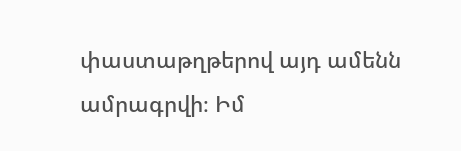փաստաթղթերով այդ ամենն ամրագրվի։ Իմ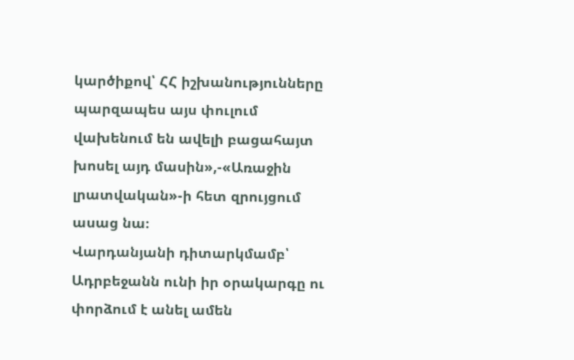կարծիքով՝ ՀՀ իշխանությունները պարզապես այս փուլում վախենում են ավելի բացահայտ խոսել այդ մասին»,-«Առաջին լրատվական»-ի հետ զրույցում ասաց նա։
Վարդանյանի դիտարկմամբ՝ Ադրբեջանն ունի իր օրակարգը ու փորձում է անել ամեն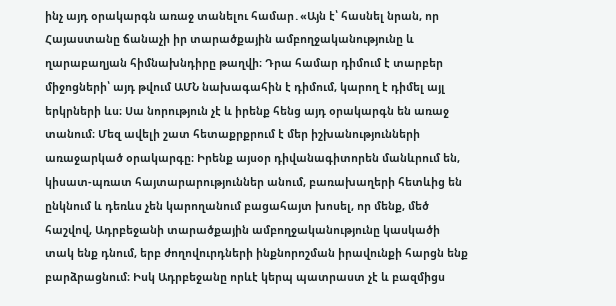ինչ այդ օրակարգն առաջ տանելու համար․«Այն է՝ հասնել նրան, որ Հայաստանը ճանաչի իր տարածքային ամբողջականությունը և ղարաբաղյան հիմնախնդիրը թաղվի։ Դրա համար դիմում է տարբեր միջոցների՝ այդ թվում ԱՄՆ նախագահին է դիմում, կարող է դիմել այլ երկրների ևս։ Սա նորություն չէ և իրենք հենց այդ օրակարգն են առաջ տանում։ Մեզ ավելի շատ հետաքրքրում է մեր իշխանությունների առաջարկած օրակարգը։ Իրենք այսօր դիվանագիտորեն մանևրում են, կիսատ-պռատ հայտարարություններ անում, բառախաղերի հետևից են ընկնում և դեռևս չեն կարողանում բացահայտ խոսել, որ մենք, մեծ հաշվով, Ադրբեջանի տարածքային ամբողջականությունը կասկածի տակ ենք դնում, երբ ժողովուրդների ինքնորոշման իրավունքի հարցն ենք բարձրացնում։ Իսկ Ադրբեջանը որևէ կերպ պատրաստ չէ և բազմիցս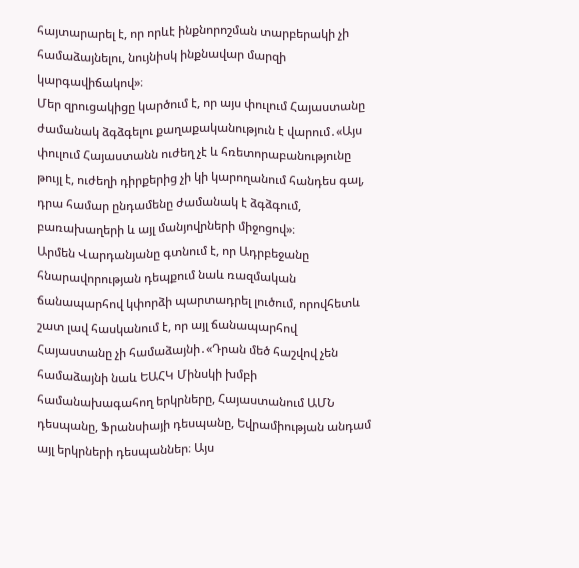հայտարարել է, որ որևէ ինքնորոշման տարբերակի չի համաձայնելու, նույնիսկ ինքնավար մարզի կարգավիճակով»։
Մեր զրուցակիցը կարծում է, որ այս փուլում Հայաստանը ժամանակ ձգձգելու քաղաքականություն է վարում․«Այս փուլում Հայաստանն ուժեղ չէ և հռետորաբանությունը թույլ է, ուժեղի դիրքերից չի կի կարողանում հանդես գալ, դրա համար ընդամենը ժամանակ է ձգձգում, բառախաղերի և այլ մանյովրների միջոցով»։
Արմեն Վարդանյանը գտնում է, որ Ադրբեջանը հնարավորության դեպքում նաև ռազմական ճանապարհով կփորձի պարտադրել լուծում, որովհետև շատ լավ հասկանում է, որ այլ ճանապարհով Հայաստանը չի համաձայնի․«Դրան մեծ հաշվով չեն համաձայնի նաև ԵԱՀԿ Մինսկի խմբի համանախագահող երկրները, Հայաստանում ԱՄՆ դեսպանը, Ֆրանսիայի դեսպանը, Եվրամիության անդամ այլ երկրների դեսպաններ։ Այս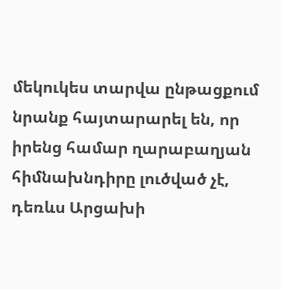մեկուկես տարվա ընթացքում նրանք հայտարարել են, որ իրենց համար ղարաբաղյան հիմնախնդիրը լուծված չէ, դեռևս Արցախի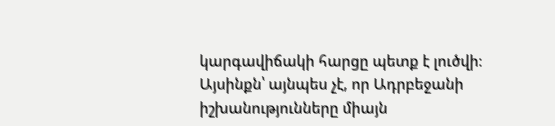կարգավիճակի հարցը պետք է լուծվի։ Այսինքն՝ այնպես չէ, որ Ադրբեջանի իշխանությունները միայն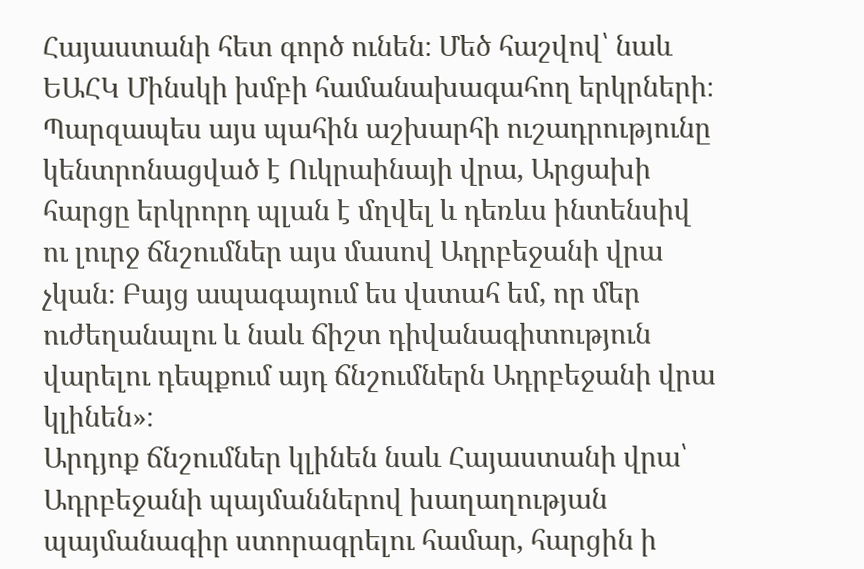Հայաստանի հետ գործ ունեն։ Մեծ հաշվով՝ նաև ԵԱՀԿ Մինսկի խմբի համանախագահող երկրների։ Պարզապես այս պահին աշխարհի ուշադրությունը կենտրոնացված է Ուկրաինայի վրա, Արցախի հարցը երկրորդ պլան է մղվել և դեռևս ինտենսիվ ու լուրջ ճնշումներ այս մասով Ադրբեջանի վրա չկան։ Բայց ապագայում ես վստահ եմ, որ մեր ուժեղանալու և նաև ճիշտ դիվանագիտություն վարելու դեպքում այդ ճնշումներն Ադրբեջանի վրա կլինեն»։
Արդյոք ճնշումներ կլինեն նաև Հայաստանի վրա՝ Ադրբեջանի պայմաններով խաղաղության պայմանագիր ստորագրելու համար, հարցին ի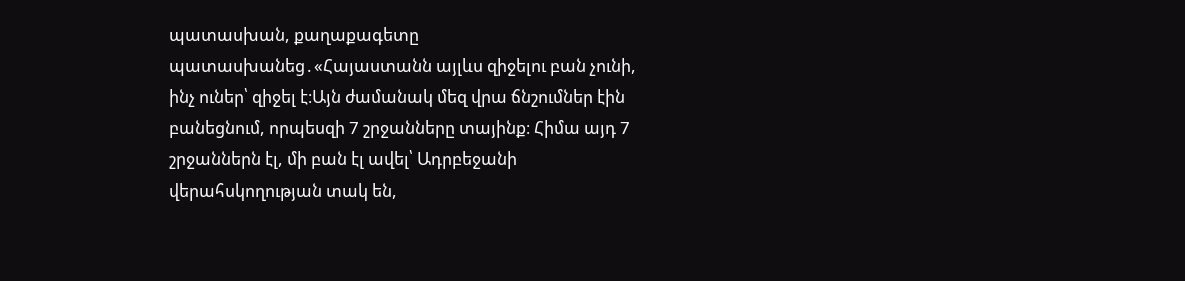պատասխան, քաղաքագետը պատասխանեց․«Հայաստանն այլևս զիջելու բան չունի, ինչ ուներ՝ զիջել է։Այն ժամանակ մեզ վրա ճնշումներ էին բանեցնում, որպեսզի 7 շրջանները տայինք։ Հիմա այդ 7 շրջաններն էլ, մի բան էլ ավել՝ Ադրբեջանի վերահսկողության տակ են,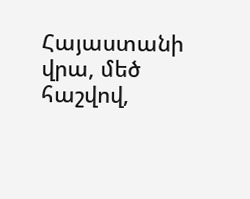Հայաստանի վրա, մեծ հաշվով,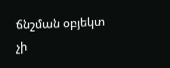ճնշման օբյեկտ չի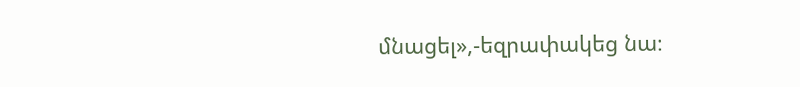մնացել»,-եզրափակեց նա։